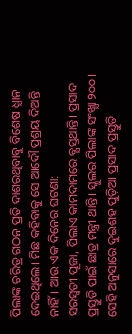ପିଲାଙ୍କ ଚରିତ୍ର ଗଠନ ପ୍ରତି ଦାଶରଥିବାବୁ ବିଶେଷ ଧ୍ଯାନ ଦେଇଥିଲେ। ମିଛ କହିବାକୁ ସେ ଆଦୌ ପ୍ରଶ୍ରୟ ଦିଅନ୍ତି ନାହିଁ। ଆଉ ଏକ ଦିନେର ଘଟଣା:
ସରସ୍ୱତୀ ପୂଜା, ପିଲାଏ କାମଦାମରେ ବ୍ଯସ୍ତଥାନ୍ତି। ପ୍ରସାଦ ପ୍ରସ୍ତୁତି ପାଇଁ ଛାତ୍ର ମନ୍ତ୍ରୀ ଥାନ୍ତି। ସ୍କୁଲର ପିଲାଙ୍କ ସଂଖ୍ଯା ୨୦୦। ସେହି ଅନୁସାରେ ଦୁଇଶହ ପୁଡ଼ିଆ ପ୍ରସାଦ ପ୍ରସ୍ତୁତି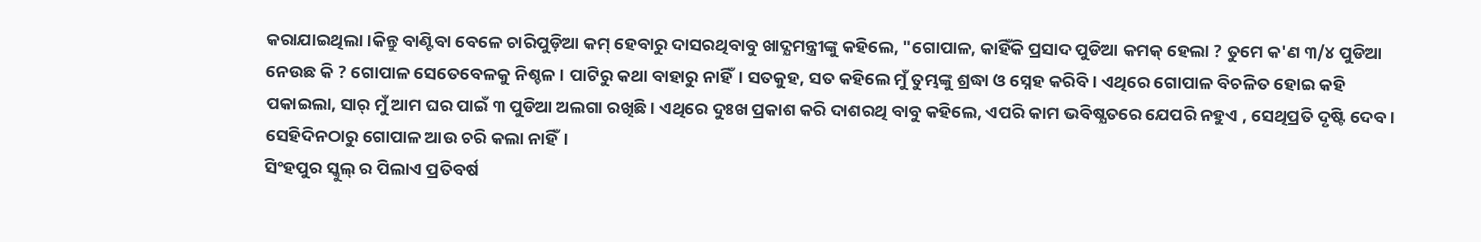କରାଯାଇଥିଲା।କିନ୍ତୁ ବାଣ୍ଟିବା ବେଳେ ଚାରିପୁଡ଼ିଆ କମ୍ ହେବାରୁ ଦାସରଥିବାବୁ ଖାଦ୍ଯମନ୍ତ୍ରୀଙ୍କୁ କହିଲେ, "ଗୋପାଳ, କାହିଁକି ପ୍ରସାଦ ପୁଡିଆ କମକ୍ ହେଲା ? ତୁମେ କ'ଣ ୩/୪ ପୁଡିଆ ନେଉଛ କି ? ଗୋପାଳ ସେତେବେଳକୁ ନିଶ୍ଚଳ। ପାଟିରୁ କଥା ବାହାରୁ ନାହିଁ। ସତକୁହ, ସତ କହିଲେ ମୁଁ ତୁମ୍ଭଙ୍କୁ ଶ୍ରଦ୍ଧା ଓ ସ୍ନେହ କରିବି। ଏଥିରେ ଗୋପାଳ ବିଚଳିତ ହୋଇ କହି ପକାଇଲା, ସାର୍ ମୁଁ ଆମ ଘର ପାଇଁ ୩ ପୁଡିଆ ଅଲଗା ରଖିଛି। ଏଥିରେ ଦୁଃଖ ପ୍ରକାଶ କରି ଦାଶରଥି ବାବୁ କହିଲେ, ଏପରି କାମ ଭବିଷ୍ଯତରେ ଯେପରି ନହୁଏ , ସେଥିପ୍ରତି ଦୃଷ୍ଟି ଦେବ। ସେହିଦିନଠାରୁ ଗୋପାଳ ଆଉ ଚରି କଲା ନାହିଁ।
ସିଂହପୁର ସ୍କୁଲ୍ ର ପିଲାଏ ପ୍ରତିବର୍ଷ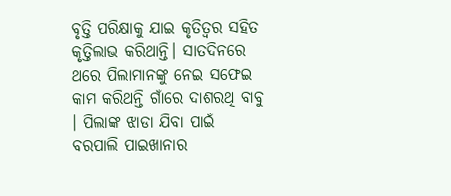ବୃତ୍ତି ପରିକ୍ଷାକୁ ଯାଇ କୃତିତ୍ୱର ସହିତ କୃତ୍ତିଲାଭ କରିଥାନ୍ତି। ସାତଦିନରେ ଥରେ ପିଲାମାନଙ୍କୁ ନେଇ ସଫେଇ କାମ କରିଥନ୍ତି ଗାଁରେ ଦାଶରଥି ବାବୁ । ପିଲାଙ୍କ ଝାଡା ଯିବା ପାଇଁ ବରପାଲି ପାଇଖାନାର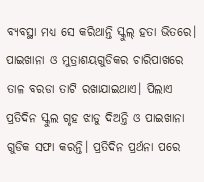ବ୍ଯବସ୍ଥା ମଧ୍ଯ ସେ କରିଥାନ୍ତି ସ୍କୁଲ୍ ହତା ଭିତରେ। ପାଇଖାନା ଓ ମୁତ୍ରାଶୟଗୁଡିକର ଚାରିପାଖରେ ତାଳ ବରଡା ତାଟି ରଖାଯାଇଥାଏ। ପିଲାଏ ପ୍ରତିଦିନ ସ୍କୁଲ ଗୃହ ଝାଡୁ ଦିଅନ୍ତି ଓ ପାଇଖାନା ଗୁଡିକ ସଫା କରନ୍ତି। ପ୍ରତିଦିନ ପ୍ରର୍ଥନା ପରେ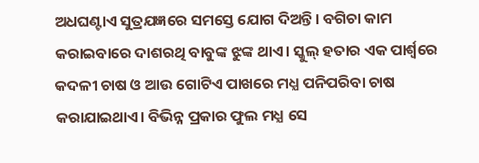ଅଧଘଣ୍ଟାଏ ସୁତ୍ରଯଜ୍ଞରେ ସମସ୍ତେ ଯୋଗ ଦିଅନ୍ତି। ବଗିଚା କାମ କରାଇବାରେ ଦାଶରଥି ବାବୁଙ୍କ ଝୁଙ୍କ ଥାଏ। ସ୍କୁଲ୍ ହତାର ଏକ ପାର୍ଶ୍ୱରେ କଦଳୀ ଚାଷ ଓ ଆଉ ଗୋଟିଏ ପାଖରେ ମଧ୍ଯ ପନିପରିବା ଚାଷ କରାଯାଇଥାଏ। ବିଭିନ୍ନ ପ୍ରକାର ଫୁଲ ମଧ୍ଯ ସେ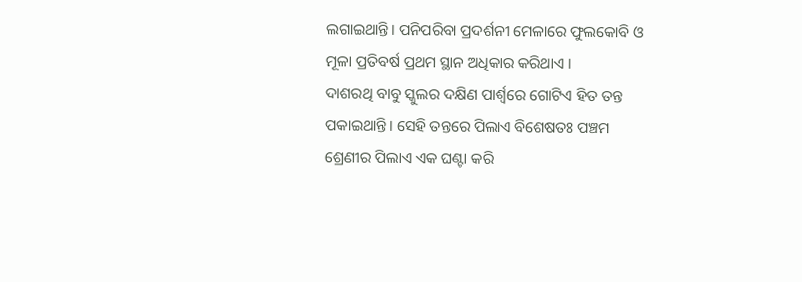ଲଗାଇଥାନ୍ତି। ପନିପରିବା ପ୍ରଦର୍ଶନୀ ମେଳାରେ ଫୁଲକୋବି ଓ ମୂଳା ପ୍ରତିବର୍ଷ ପ୍ରଥମ ସ୍ଥାନ ଅଧିକାର କରିଥାଏ ।
ଦାଶରଥି ବାବୁ ସ୍କୁଲର ଦକ୍ଷିଣ ପାର୍ଶ୍ୱରେ ଗୋଟିଏ ହିତ ତନ୍ତ ପକାଇଥାନ୍ତି। ସେହି ତନ୍ତରେ ପିଲାଏ ବିଶେଷତଃ ପଞ୍ଚମ ଶ୍ରେଣୀର ପିଲାଏ ଏକ ଘଣ୍ଟା କରି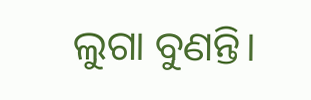ଲୁଗା ବୁଣନ୍ତି।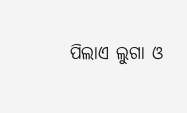ପିଲାଏ ଲୁଗା ଓ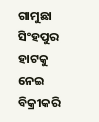ଗାମୁଛା ସିଂହପୁର ହାଟକୁ ନେଇ ବିକ୍ରୀକରି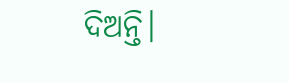ଦିଅନ୍ତି।